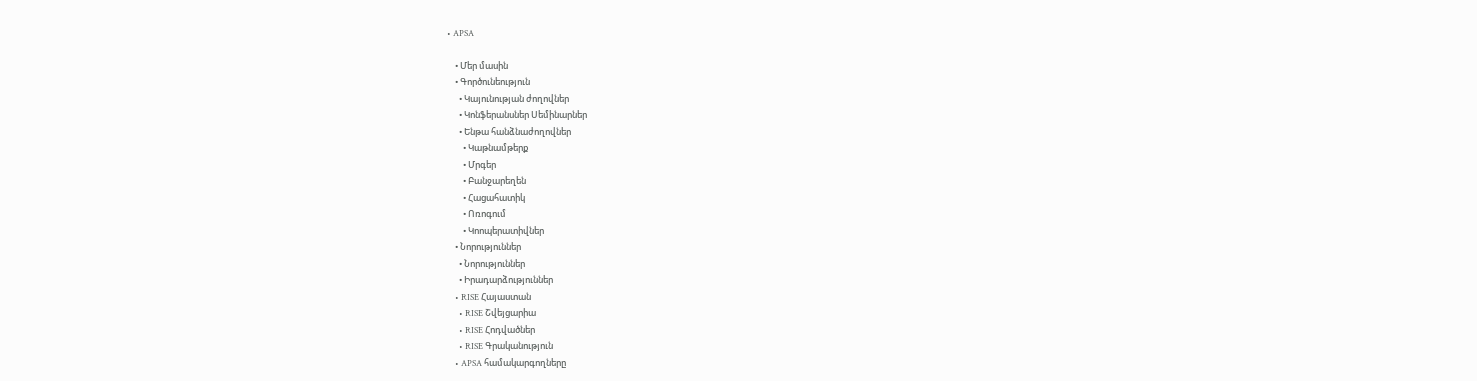• APSA

    • Մեր մասին
    • Գործունեություն
      • Կայունության ժողովներ
      • Կոնֆերանսներ Սեմինարներ
      • Ենթա հանձնաժողովներ
        • Կաթնամթերք
        • Մրգեր
        • Բանջարեղեն
        • Հացահատիկ
        • Ոռոգում
        • Կոոպերատիվներ
    • Նորություններ
      • Նորություններ
      • Իրադարձություններ
    • RISE Հայաստան
      • RISE Շվեյցարիա
      • RISE Հոդվածներ
      • RISE Գրականություն
    • APSA համակարգողները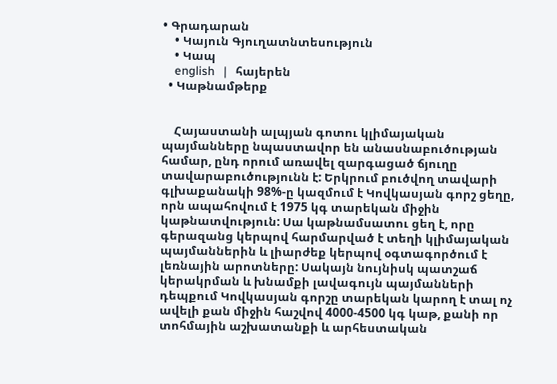• Գրադարան
    • Կայուն Գյուղատնտեսություն
    • Կապ
    english   |   հայերեն
  • Կաթնամթերք


    Հայաստանի ալպյան գոտու կլիմայական պայմանները նպաստավոր են անասնաբուծության համար, ընդ որում առավել զարգացած ճյուղը տավարաբուծությունն է: Երկրում բուծվող տավարի գլխաքանակի 98%-ը կազմում է Կովկասյան գորշ ցեղը, որն ապահովում է 1975 կգ տարեկան միջին կաթնատվություն: Սա կաթնամսատու ցեղ է, որը գերազանց կերպով հարմարված է տեղի կլիմայական պայմաններին և լիարժեք կերպով օգտագործում է լեռնային արոտները: Սակայն նույնիսկ պատշաճ կերակրման և խնամքի լավագույն պայմանների դեպքում Կովկասյան գորշը տարեկան կարող է տալ ոչ ավելի քան միջին հաշվով 4000-4500 կգ կաթ, քանի որ տոհմային աշխատանքի և արհեստական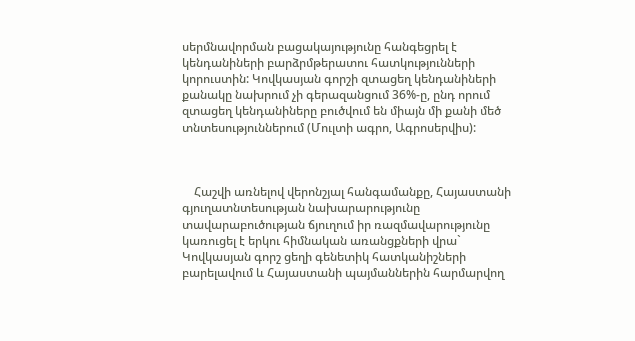սերմնավորման բացակայությունը հանգեցրել է կենդանիների բարձրմթերատու հատկությունների կորուստին: Կովկասյան գորշի զտացեղ կենդանիների քանակը նախրում չի գերազանցում 36%-ը, ընդ որում զտացեղ կենդանիները բուծվում են միայն մի քանի մեծ տնտեսություններում (Մուլտի ագրո, Ագրոսերվիս):



    Հաշվի առնելով վերոնշյալ հանգամանքը, Հայաստանի գյուղատնտեսության նախարարությունը տավարաբուծության ճյուղում իր ռազմավարությունը կառուցել է երկու հիմնական առանցքների վրա` Կովկասյան գորշ ցեղի գենետիկ հատկանիշների բարելավում և Հայաստանի պայմաններին հարմարվող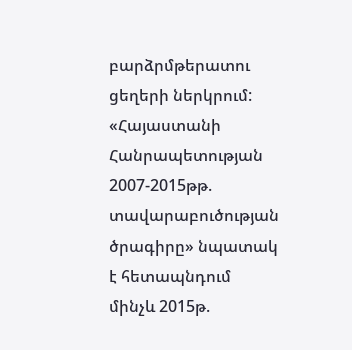բարձրմթերատու ցեղերի ներկրում: «Հայաստանի Հանրապետության 2007-2015թթ. տավարաբուծության ծրագիրը» նպատակ է հետապնդում մինչև 2015թ.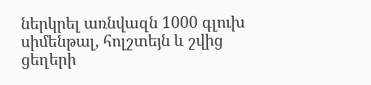ներկրել առնվազն 1000 գլուխ սիմենթալ, հոլշտեյն և շվից ցեղերի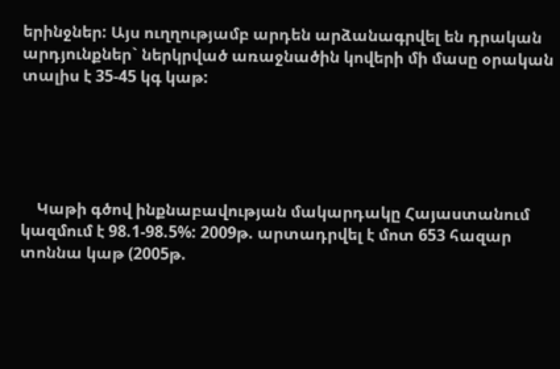երինջներ: Այս ուղղությամբ արդեն արձանագրվել են դրական արդյունքներ` ներկրված առաջնածին կովերի մի մասը օրական տալիս է 35-45 կգ կաթ:





    Կաթի գծով ինքնաբավության մակարդակը Հայաստանում կազմում է 98.1-98.5%: 2009թ. արտադրվել է մոտ 653 հազար տոննա կաթ (2005թ.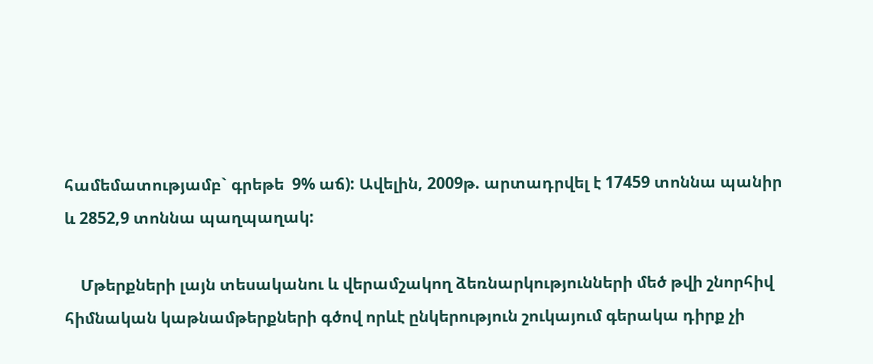համեմատությամբ` գրեթե  9% աճ): Ավելին, 2009թ. արտադրվել է 17459 տոննա պանիր և 2852,9 տոննա պաղպաղակ:

    Մթերքների լայն տեսականու և վերամշակող ձեռնարկությունների մեծ թվի շնորհիվ հիմնական կաթնամթերքների գծով որևէ ընկերություն շուկայում գերակա դիրք չի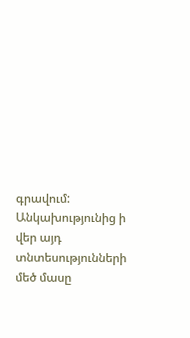գրավում: Անկախությունից ի վեր այդ տնտեսությունների մեծ մասը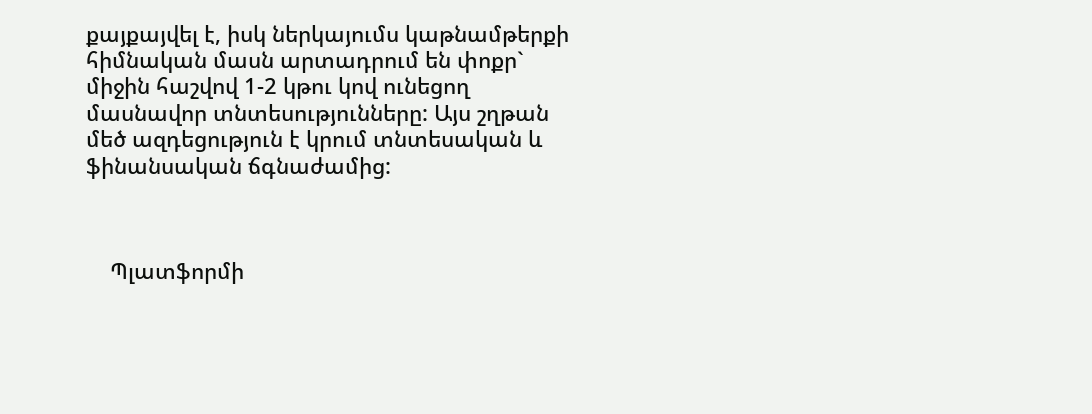քայքայվել է, իսկ ներկայումս կաթնամթերքի հիմնական մասն արտադրում են փոքր` միջին հաշվով 1-2 կթու կով ունեցող մասնավոր տնտեսությունները: Այս շղթան մեծ ազդեցություն է կրում տնտեսական և ֆինանսական ճգնաժամից:



    Պլատֆորմի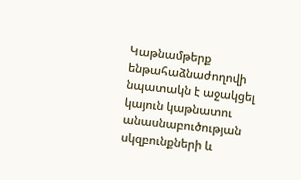Կաթնամթերք ենթահաձնաժողովի նպատակն է աջակցել կայուն կաթնատու անասնաբուծության սկզբունքների և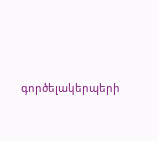գործելակերպերի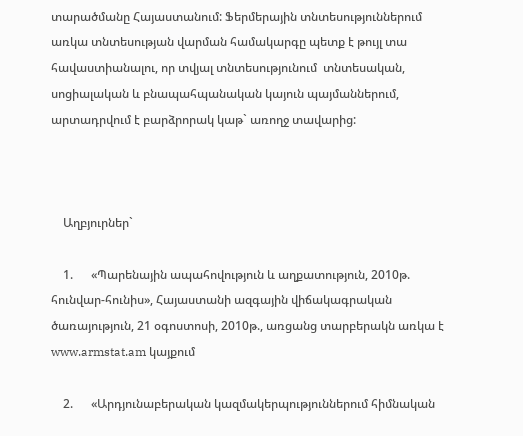տարածմանը Հայաստանում: Ֆերմերային տնտեսություններում առկա տնտեսության վարման համակարգը պետք է թույլ տա հավաստիանալու, որ տվյալ տնտեսությունում  տնտեսական, սոցիալական և բնապահպանական կայուն պայմաններում, արտադրվում է բարձրորակ կաթ` առողջ տավարից:



    Աղբյուրներ`

    1.      «Պարենային ապահովություն և աղքատություն, 2010թ. հունվար-հունիս», Հայաստանի ազգային վիճակագրական ծառայություն, 21 օգոստոսի, 2010թ., առցանց տարբերակն առկա է  www.armstat.am կայքում

    2.      «Արդյունաբերական կազմակերպություններում հիմնական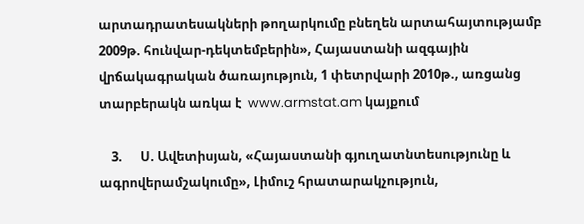արտադրատեսակների թողարկումը բնեղեն արտահայտությամբ 2009թ. հունվար-դեկտեմբերին», Հայաստանի ազգային վրճակագրական ծառայություն, 1 փետրվարի 2010թ., առցանց տարբերակն առկա է  www.armstat.am կայքում

    3.      Ս. Ավետիսյան, «Հայաստանի գյուղատնտեսությունը և ագրովերամշակումը», Լիմուշ հրատարակչություն,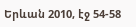Երևան 2010, էջ 54-58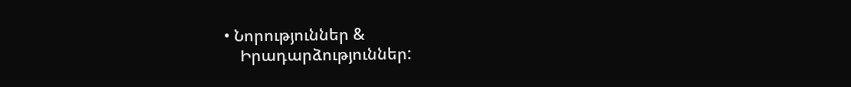• Նորություններ &
    Իրադարձություններ: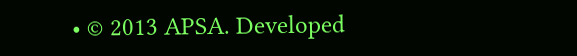• © 2013 APSA. Developed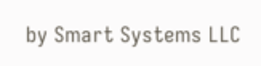by Smart Systems LLC